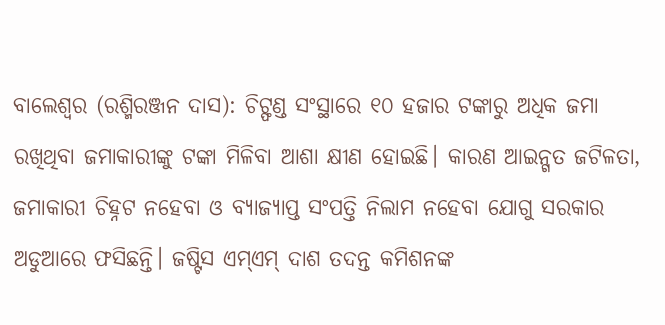ବାଲେଶ୍ୱର (ରଶ୍ମିରଞ୍ଜନ ଦାସ): ଚିଟ୍ଫଣ୍ଡ ସଂସ୍ଥାରେ ୧୦ ହଜାର ଟଙ୍କାରୁ ଅଧିକ ଜମା ରଖିଥିବା ଜମାକାରୀଙ୍କୁ ଟଙ୍କା ମିଳିବା ଆଶା କ୍ଷୀଣ ହୋଇଛି। କାରଣ ଆଇନ୍ଗତ ଜଟିଳତା, ଜମାକାରୀ ଚିହ୍ନଟ ନହେବା ଓ ବ୍ୟାଜ୍ୟାପ୍ତ ସଂପତ୍ତି ନିଲାମ ନହେବା ଯୋଗୁ ସରକାର ଅଡୁଆରେ ଫସିଛନ୍ତି। ଜଷ୍ଟିସ ଏମ୍ଏମ୍ ଦାଶ ତଦନ୍ତ କମିଶନଙ୍କ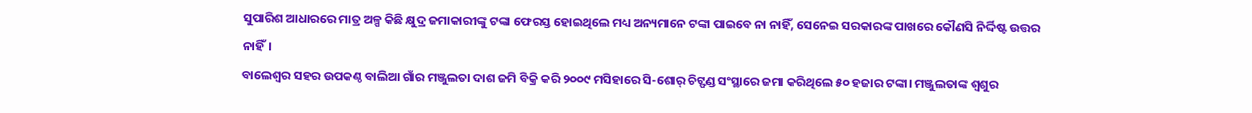ସୁପାରିଶ ଆଧାରରେ ମାତ୍ର ଅଳ୍ପ କିଛି କ୍ଷୁଦ୍ର ଜମାକାରୀଙ୍କୁ ଟଙ୍କା ଫେରସ୍ତ ହୋଇଥିଲେ ମଧ୍ୟ ଅନ୍ୟମାନେ ଟଙ୍କା ପାଇବେ ନା ନାହିଁ, ସେନେଇ ସରକାରଙ୍କ ପାଖରେ କୌଣସି ନିର୍ଦ୍ଦିଷ୍ଟ ଉତ୍ତର ନାହିଁ।
ବାଲେଶ୍ୱର ସହର ଉପକଣ୍ଠ ବାଲିଆ ଗାଁର ମଞ୍ଜୁଲତା ଦାଶ ଜମି ବିକ୍ରି କରି ୨୦୦୯ ମସିହାରେ ସି-ଶୋର୍ ଚିଟ୍ଫଣ୍ଡ ସଂସ୍ଥାରେ ଜମା କରିଥିଲେ ୫୦ ହଜାର ଟଙ୍କା। ମଞ୍ଜୁଲତାଙ୍କ ଶ୍ୱଶୁର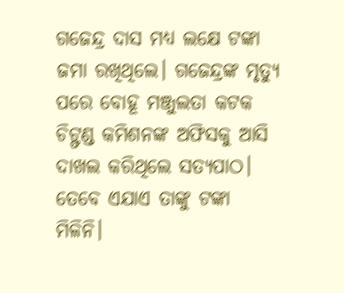ଗଜେନ୍ଦ୍ର ଦାସ ମଧ୍ୟ ଲକ୍ଷେ ଟଙ୍କା ଜମା ରଖିଥିଲେ। ଗଜେନ୍ଦ୍ରଙ୍କ ମୃତ୍ୟୁ ପରେ ବୋହୂ ମଞ୍ଜୁଲତା କଟକ ଚିଟ୍ଫଣ୍ଡ କମିଶନଙ୍କ ଅଫିସକୁ ଆସି ଦାଖଲ କରିଥିଲେ ସତ୍ୟପାଠ। ତେବେ ଏଯାଏ ତାଙ୍କୁ ଟଙ୍କା ମିଳିନି।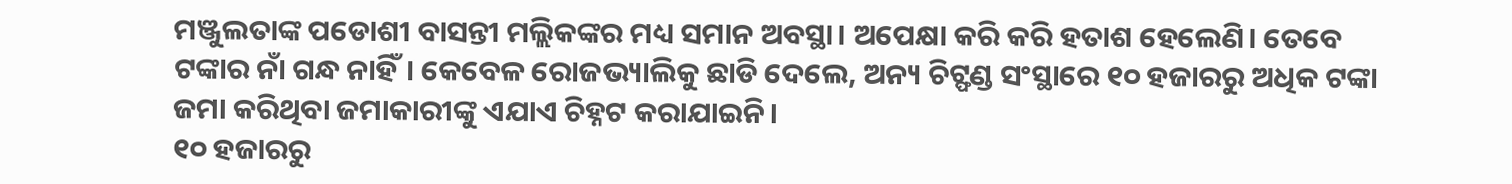ମଞ୍ଜୁଲତାଙ୍କ ପଡୋଶୀ ବାସନ୍ତୀ ମଲ୍ଲିକଙ୍କର ମଧ୍ୟ ସମାନ ଅବସ୍ଥା। ଅପେକ୍ଷା କରି କରି ହତାଶ ହେଲେଣି। ତେବେ ଟଙ୍କାର ନାଁ ଗନ୍ଧ ନାହିଁ। କେବେଳ ରୋଜଭ୍ୟାଲିକୁ ଛାଡି ଦେଲେ, ଅନ୍ୟ ଚିଟ୍ଫଣ୍ଡ ସଂସ୍ଥାରେ ୧୦ ହଜାରରୁ ଅଧିକ ଟଙ୍କା ଜମା କରିଥିବା ଜମାକାରୀଙ୍କୁ ଏଯାଏ ଚିହ୍ନଟ କରାଯାଇନି।
୧୦ ହଜାରରୁ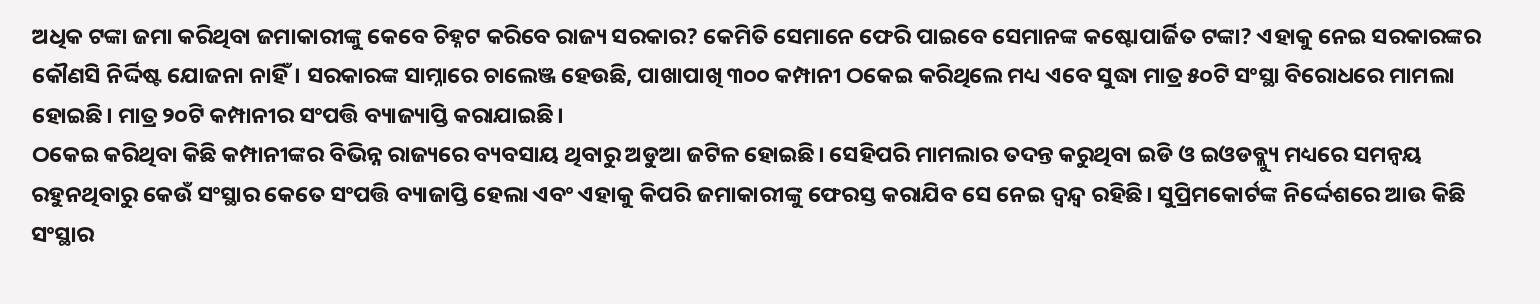ଅଧିକ ଟଙ୍କା ଜମା କରିଥିବା ଜମାକାରୀଙ୍କୁ କେବେ ଚିହ୍ନଟ କରିବେ ରାଜ୍ୟ ସରକାର? କେମିତି ସେମାନେ ଫେରି ପାଇବେ ସେମାନଙ୍କ କଷ୍ଟୋପାର୍ଜିତ ଟଙ୍କା? ଏହାକୁ ନେଇ ସରକାରଙ୍କର କୌଣସି ନିର୍ଦ୍ଦିଷ୍ଟ ଯୋଜନା ନାହିଁ। ସରକାରଙ୍କ ସାମ୍ନାରେ ଚାଲେଞ୍ଜ ହେଉଛି, ପାଖାପାଖି ୩୦୦ କମ୍ପାନୀ ଠକେଇ କରିଥିଲେ ମଧ୍ୟ ଏବେ ସୁଦ୍ଧା ମାତ୍ର ୫୦ଟି ସଂସ୍ଥା ବିରୋଧରେ ମାମଲା ହୋଇଛି। ମାତ୍ର ୨୦ଟି କମ୍ପାନୀର ସଂପତ୍ତି ବ୍ୟାଜ୍ୟାପ୍ତି କରାଯାଇଛି।
ଠକେଇ କରିଥିବା କିଛି କମ୍ପାନୀଙ୍କର ବିଭିନ୍ନ ରାଜ୍ୟରେ ବ୍ୟବସାୟ ଥିବାରୁ ଅଡୁଆ ଜଟିଳ ହୋଇଛି। ସେହିପରି ମାମଲାର ତଦନ୍ତ କରୁଥିବା ଇଡି ଓ ଇଓଡବ୍ଲ୍ୟୁ ମଧ୍ୟରେ ସମନ୍ୱୟ ରହୁନଥିବାରୁ କେଉଁ ସଂସ୍ଥାର କେତେ ସଂପତ୍ତି ବ୍ୟାଜାପ୍ତି ହେଲା ଏବଂ ଏହାକୁ କିପରି ଜମାକାରୀଙ୍କୁ ଫେରସ୍ତ କରାଯିବ ସେ ନେଇ ଦ୍ୱନ୍ଦ୍ୱ ରହିଛି। ସୁପ୍ରିମକୋର୍ଟଙ୍କ ନିର୍ଦ୍ଦେଶରେ ଆଉ କିଛି ସଂସ୍ଥାର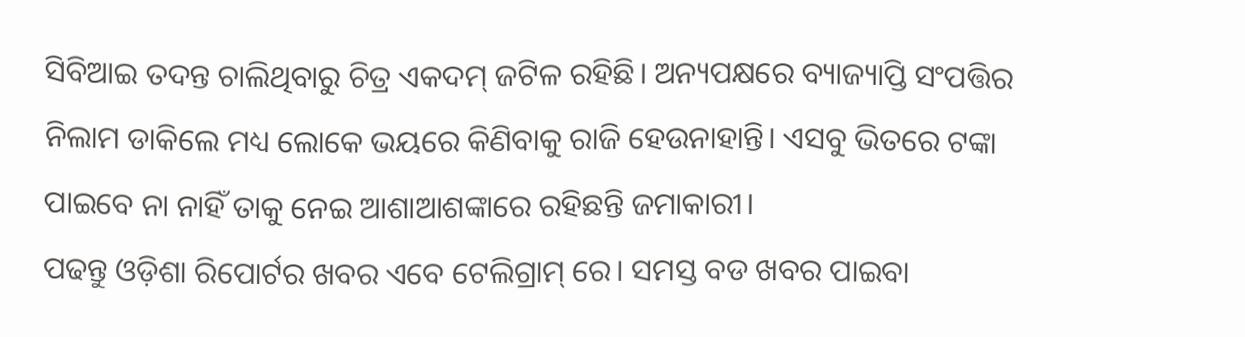ସିବିଆଇ ତଦନ୍ତ ଚାଲିଥିବାରୁ ଚିତ୍ର ଏକଦମ୍ ଜଟିଳ ରହିଛି। ଅନ୍ୟପକ୍ଷରେ ବ୍ୟାଜ୍ୟାପ୍ତି ସଂପତ୍ତିର ନିଲାମ ଡାକିଲେ ମଧ୍ୟ ଲୋକେ ଭୟରେ କିଣିବାକୁ ରାଜି ହେଉନାହାନ୍ତି। ଏସବୁ ଭିତରେ ଟଙ୍କା ପାଇବେ ନା ନାହିଁ ତାକୁ ନେଇ ଆଶାଆଶଙ୍କାରେ ରହିଛନ୍ତି ଜମାକାରୀ।
ପଢନ୍ତୁ ଓଡ଼ିଶା ରିପୋର୍ଟର ଖବର ଏବେ ଟେଲିଗ୍ରାମ୍ ରେ। ସମସ୍ତ ବଡ ଖବର ପାଇବା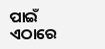ପାଇଁ ଏଠାରେ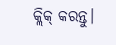କ୍ଲିକ୍ କରନ୍ତୁ।